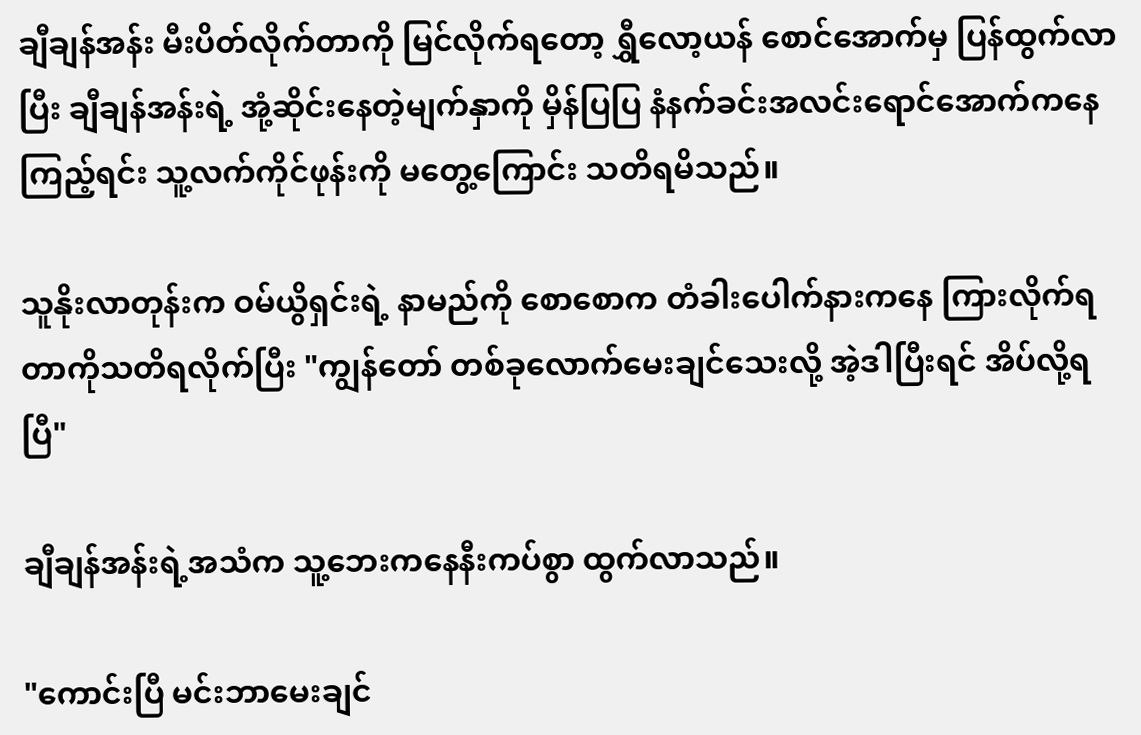ချီချန်အန်း မီးပိတ်လိုက်တာကို မြင်လိုက်ရတော့ ရွှီလော့ယန် စောင်အောက်မှ ပြန်ထွက်လာပြီး ချီချန်အန်းရဲ့ အုံ့ဆိုင်းနေတဲ့မျက်နှာကို မှိန်ပြပြ နံနက်ခင်းအလင်းရောင်အောက်ကနေ ကြည့်ရင်း သူ့လက်ကိုင်ဖုန်းကို မတွေ့ကြောင်း သတိရမိသည်။

သူနိုးလာတုန်းက ဝမ်ယွိရှင်းရဲ့ နာမည်ကို စောစောက တံခါးပေါက်နားကနေ ကြားလိုက်ရတာကိုသတိရလိုက်ပြီး "ကျွန်တော် တစ်ခုလောက်မေးချင်သေးလို့ အဲ့ဒါပြီးရင် အိပ်လို့ရပြီ"

ချီချန်အန်းရဲ့အသံက သူ့ဘေးကနေနီးကပ်စွာ ထွက်လာသည်။

"ကောင်းပြီ မင်းဘာမေးချင်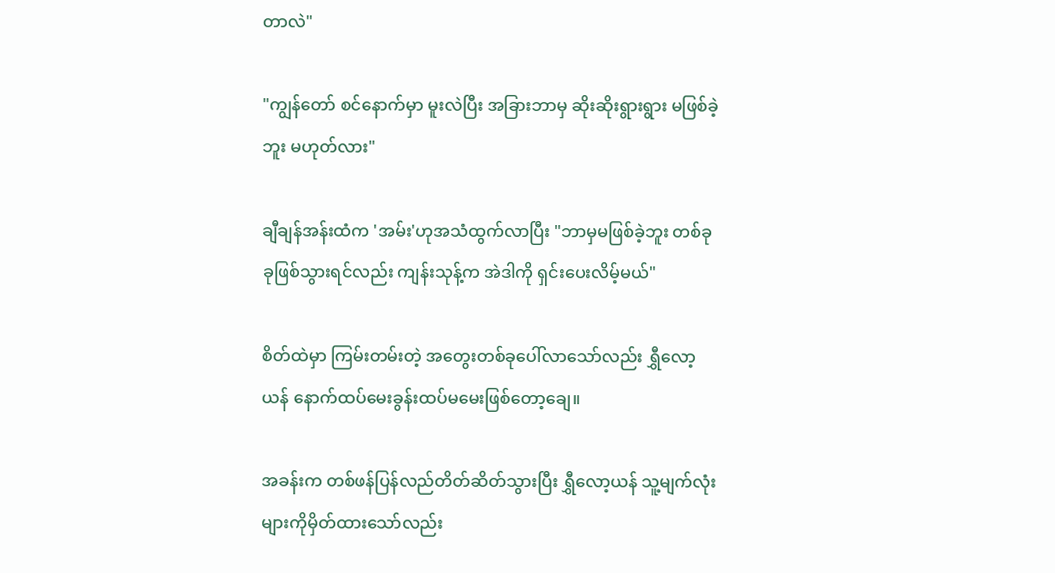တာလဲ"

"ကျွန်တော် စင်နောက်မှာ မူးလဲပြီး အခြားဘာမှ ဆိုးဆိုးရွားရွား မဖြစ်ခဲ့ဘူး မဟုတ်လား"

ချီချန်အန်းထံက 'အမ်း'ဟုအသံထွက်လာပြီး "ဘာမှမဖြစ်ခဲ့ဘူး တစ်ခုခုဖြစ်သွားရင်လည်း ကျန်းသုန့်က အဲဒါကို ရှင်းပေးလိမ့်မယ်"

စိတ်ထဲမှာ ကြမ်းတမ်းတဲ့ အတွေးတစ်ခုပေါ်လာသော်လည်း ရွှီလော့ယန် နောက်ထပ်မေးခွန်းထပ်မမေးဖြစ်တော့ချေ။

အခန်းက တစ်ဖန်ပြန်လည်တိတ်ဆိတ်သွားပြီး ရွှီလော့ယန် သူ့မျက်လုံးများကိုမှိတ်ထားသော်လည်း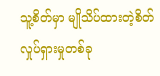သူ့စိတ်မှာ မျိုသိပ်ထားတဲ့စိတ်လှုပ်ရှားမှုတစ်ခု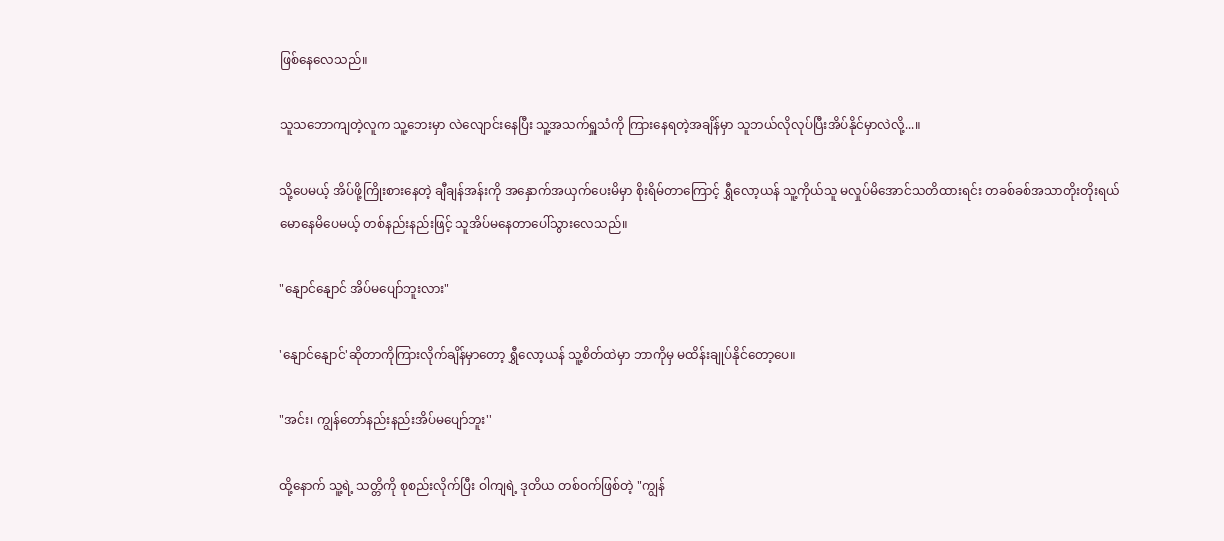ဖြစ်နေလေသည်။

သူသဘောကျတဲ့လူက သူ့ဘေးမှာ လဲလျောင်းနေပြီး သူ့အသက်ရှူသံကို ကြားနေရတဲ့အချိန်မှာ သူဘယ်လိုလုပ်ပြီးအိပ်နိုင်မှာလဲလို့...။

သို့ပေမယ့် အိပ်ဖို့ကြိုးစားနေတဲ့ ချီချန်အန်းကို အနှောက်အယှက်ပေးမိမှာ စိုးရိမ်တာကြောင့် ရွှီလော့ယန် သူ့ကိုယ်သူ မလှုပ်မိအောင်သတိထားရင်း တခစ်ခစ်အသာတိုးတိုးရယ်မောနေမိပေမယ့် တစ်နည်းနည်းဖြင့် သူအိပ်မနေတာပေါ်သွားလေသည်။

"နျောင်နျောင် အိပ်မပျော်ဘူးလား"

'နျောင်နျောင်'ဆိုတာကိုကြားလိုက်ချိန်မှာတော့ ရွှီလော့ယန် သူ့စိတ်ထဲမှာ ဘာကိုမှ မထိန်းချုပ်နိုင်တော့ပေ။

"အင်း၊ ကျွန်တော်နည်းနည်းအိပ်မပျော်ဘူး''

ထို့နောက် သူ့ရဲ့ သတ္တိကို စုစည်းလိုက်ပြီး ဝါကျရဲ့ ဒုတိယ တစ်ဝက်ဖြစ်တဲ့ "ကျွန်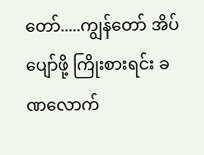တော်.....ကျွန်တော် အိပ်ပျော်ဖို့ ကြိုးစားရင်း ခဏလောက်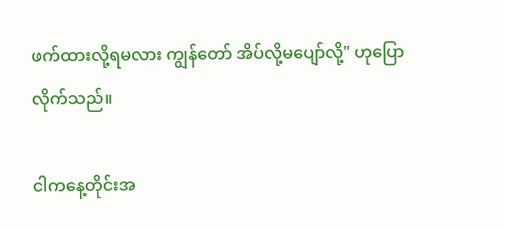ဖက်ထားလို့ရမလား ကျွန်တော် အိပ်လို့မပျော်လို့" ဟုပြောလိုက်သည်။

ငါကနေ့တိုင်းအ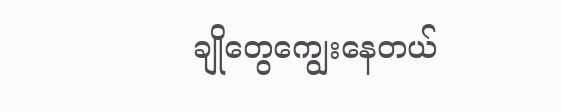ချိုတွေကျွေးနေတယ်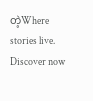တဲ့Where stories live. Discover now